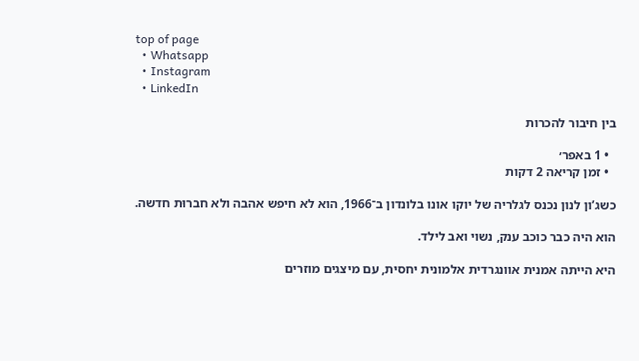top of page
  • Whatsapp
  • Instagram
  • LinkedIn

בין חיבור להכרות

  • 1 באפר׳
  • זמן קריאה 2 דקות

כשג’ון לנון נכנס לגלריה של יוקו אונו בלונדון ב־1966, הוא לא חיפש אהבה ולא חברוּת חדשה.

הוא היה כבר כוכב ענק, נשוי ואב לילד.

היא הייתה אמנית אוונגרדית אלמונית יחסית, עם מיצגים מוזרים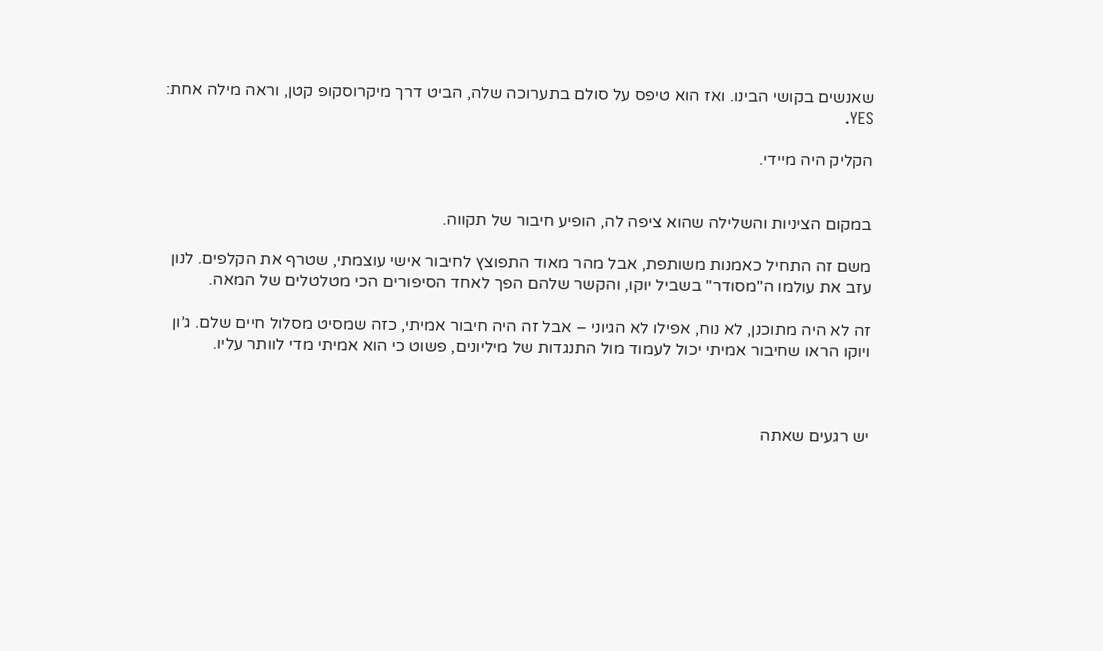שאנשים בקושי הבינו. ואז הוא טיפס על סולם בתערוכה שלה, הביט דרך מיקרוסקופ קטן, וראה מילה אחת: YES.

הקליק היה מיידי.


במקום הציניות והשלילה שהוא ציפה לה, הופיע חיבור של תקווה.

משם זה התחיל כאמנות משותפת, אבל מהר מאוד התפוצץ לחיבור אישי עוצמתי, שטרף את הקלפים. לנון עזב את עולמו ה"מסודר" בשביל יוקו, והקשר שלהם הפך לאחד הסיפורים הכי מטלטלים של המאה.

זה לא היה מתוכנן, לא נוח, אפילו לא הגיוני – אבל זה היה חיבור אמיתי, כזה שמסיט מסלול חיים שלם. ג’ון ויוקו הראו שחיבור אמיתי יכול לעמוד מול התנגדות של מיליונים, פשוט כי הוא אמיתי מדי לוותר עליו.



יש רגעים שאתה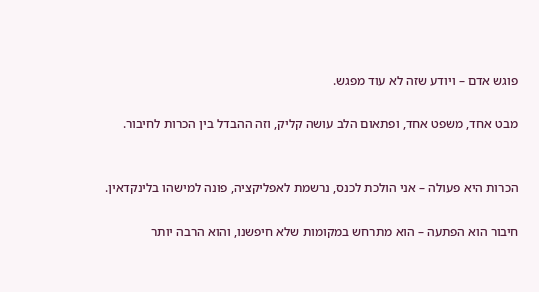פוגש אדם – ויודע שזה לא עוד מפגש.

מבט אחד, משפט אחד, ופתאום הלב עושה קליק, וזה ההבדל בין הכרות לחיבור.


הכרות היא פעולה – אני הולכת לכנס, נרשמת לאפליקציה, פונה למישהו בלינקדאין.

חיבור הוא הפתעה – הוא מתרחש במקומות שלא חיפשנו, והוא הרבה יותר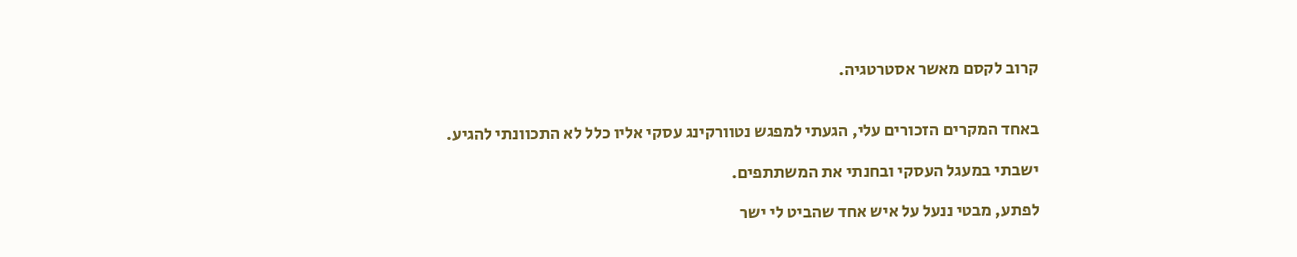קרוב לקסם מאשר אסטרטגיה.


באחד המקרים הזכורים עלי, הגעתי למפגש נטוורקינג עסקי אליו כלל לא התכוונתי להגיע.

ישבתי במעגל העסקי ובחנתי את המשתתפים.

לפתע, מבטי ננעל על איש אחד שהביט לי ישר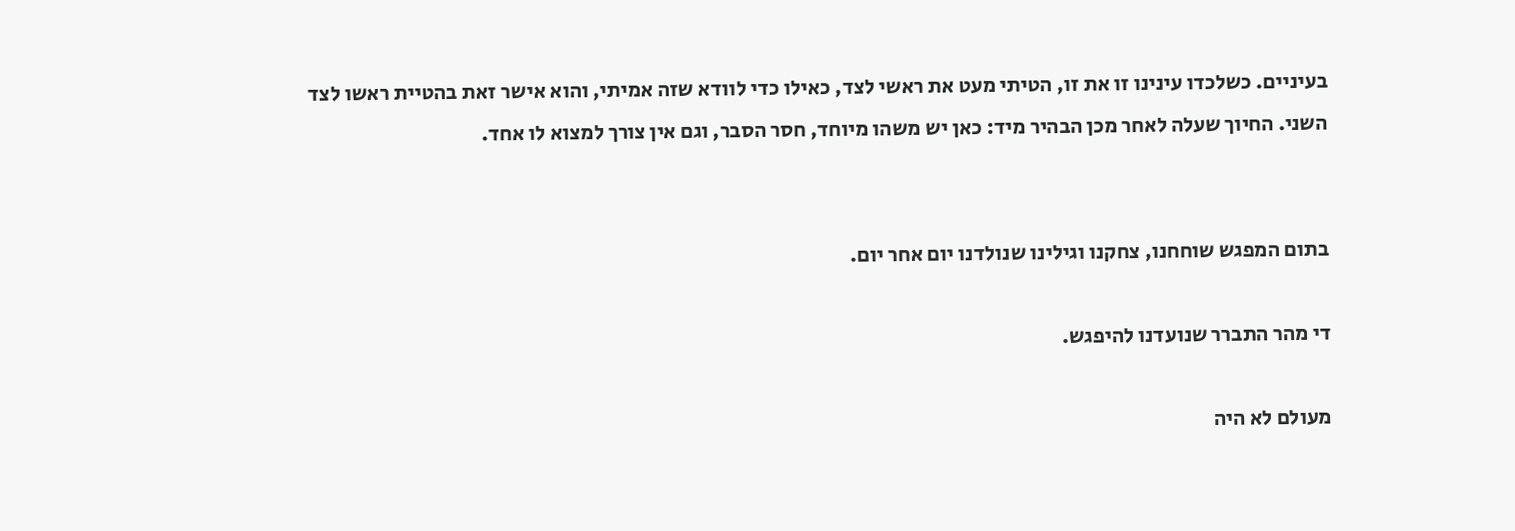בעיניים. כשלכדו עינינו זו את זו, הטיתי מעט את ראשי לצד, כאילו כדי לוודא שזה אמיתי, והוא אישר זאת בהטיית ראשו לצד השני. החיוך שעלה לאחר מכן הבהיר מיד: כאן יש משהו מיוחד, חסר הסבר, וגם אין צורך למצוא לו אחד.


בתום המפגש שוחחנו, צחקנו וגילינו שנולדנו יום אחר יום.

די מהר התברר שנועדנו להיפגש.

מעולם לא היה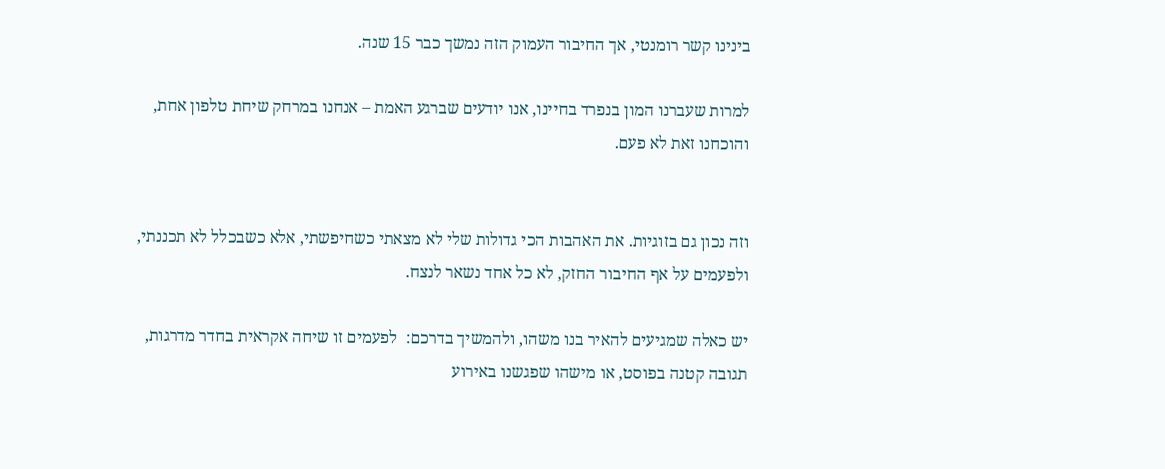בינינו קשר רומנטי, אך החיבור העמוק הזה נמשך כבר 15 שנה.

למרות שעברנו המון בנפרד בחיינו, אנו יודעים שברגע האמת – אנחנו במרחק שיחת טלפון אחת, והוכחנו זאת לא פעם.


וזה נכון גם בזוגיות. את האהבות הכי גדולות שלי לא מצאתי כשחיפשתי, אלא כשבכלל לא תכננתי, ולפעמים על אף החיבור החזק, לא כל אחד נשאר לנצח.

יש כאלה שמגיעים להאיר בנו משהו, ולהמשיך בדרכם:  לפעמים זו שיחה אקראית בחדר מדרגות, תגובה קטנה בפוסט, או מישהו שפגשנו באירוע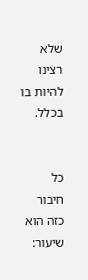שלא רצינו להיות בו בכלל.


כל חיבור כזה הוא שיעור: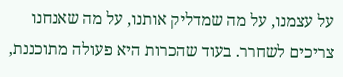על עצמנו, על מה שמדליק אותנו, על מה שאנחנו צריכים לשחרר. בעוד שהכרות היא פעולה מתוכננת,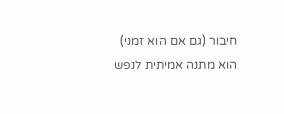חיבור (גם אם הוא זמני) הוא מתנה אמיתית לנפש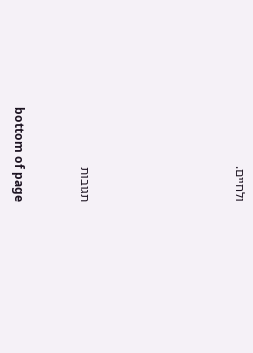ולחיים.






תגובות


bottom of page